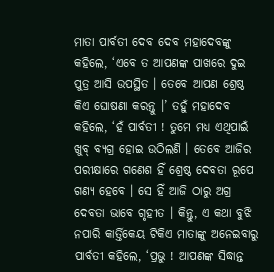ମାତା ପାର୍ବତୀ ଦେବ ଦେବ ମହାଦେବଙ୍କୁ କହିଲେ, ‘ଏବେ ତ ଆପଣଙ୍କ ପାଖରେ ଦୁଇ ପୁତ୍ର ଆସି ଉପସ୍ଥିତ । ତେବେ ଆପଣ ଶ୍ରେଷ୍ଠ କିଏ ଘୋଷଣା କରନ୍ତୁ ।’ ତହୁଁ ମହାଦେବ କହିଲେ, ‘ହଁ ପାର୍ବତୀ ! ତୁମେ ମଧ୍ୟ ଏଥିପାଇଁ ଖୁବ୍ ବ୍ୟଗ୍ର ହୋଇ ଉଠିଲଣି । ତେବେ ଆଜିର ପରୀକ୍ଷାରେ ଗଣେଶ ହିଁ ଶ୍ରେଷ୍ଠ ଦେବତା ରୂପେ ଗଣ୍ୟ ହେବେ । ସେ ହିଁ ଆଜି ଠାରୁ ଅଗ୍ର ଦେବତା ଭାବେ ଗୃହୀତ । କିନ୍ତୁ, ଏ କଥା ବୁଝି ନପାରି କାର୍ତ୍ତିକେୟ ଟିକିଏ ମାତାଙ୍କୁ ଅନେଇବାରୁ ପାର୍ବତୀ କହିଲେ, ‘ପ୍ରଭୁ ! ଆପଣଙ୍କ ସିଦ୍ଧାନ୍ତ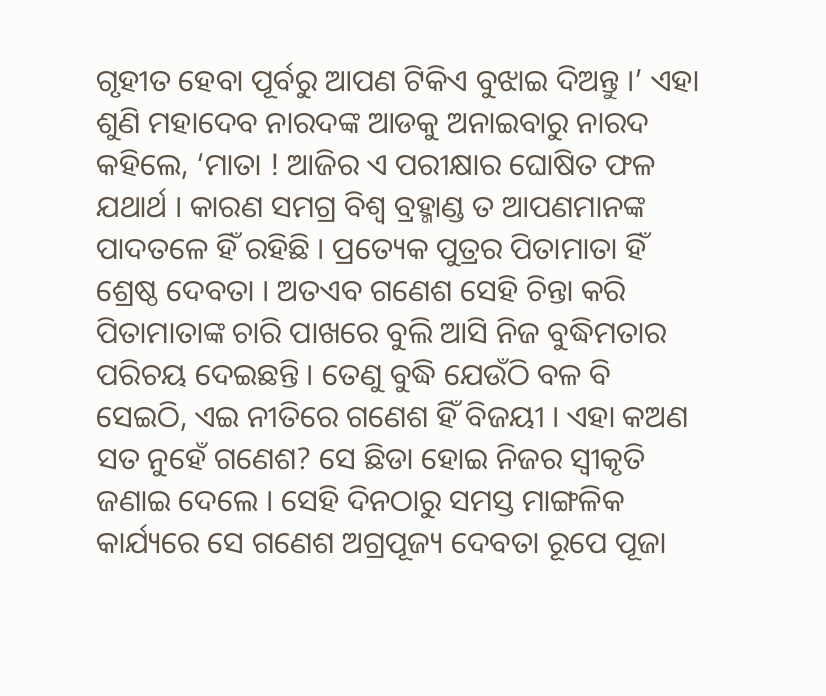ଗୃହୀତ ହେବା ପୂର୍ବରୁ ଆପଣ ଟିକିଏ ବୁଝାଇ ଦିଅନ୍ତୁ ।’ ଏହା ଶୁଣି ମହାଦେବ ନାରଦଙ୍କ ଆଡକୁ ଅନାଇବାରୁ ନାରଦ କହିଲେ, ‘ମାତା ! ଆଜିର ଏ ପରୀକ୍ଷାର ଘୋଷିତ ଫଳ ଯଥାର୍ଥ । କାରଣ ସମଗ୍ର ବିଶ୍ୱ ବ୍ରହ୍ମାଣ୍ଡ ତ ଆପଣମାନଙ୍କ ପାଦତଳେ ହିଁ ରହିଛି । ପ୍ରତ୍ୟେକ ପୁତ୍ରର ପିତାମାତା ହିଁ ଶ୍ରେଷ୍ଠ ଦେବତା । ଅତଏବ ଗଣେଶ ସେହି ଚିନ୍ତା କରି ପିତାମାତାଙ୍କ ଚାରି ପାଖରେ ବୁଲି ଆସି ନିଜ ବୁଦ୍ଧିମତାର ପରିଚୟ ଦେଇଛନ୍ତି । ତେଣୁ ବୁଦ୍ଧି ଯେଉଁଠି ବଳ ବି ସେଇଠି, ଏଇ ନୀତିରେ ଗଣେଶ ହିଁ ବିଜୟୀ । ଏହା କଅଣ ସତ ନୁହେଁ ଗଣେଶ? ସେ ଛିଡା ହୋଇ ନିଜର ସ୍ୱୀକୃତି ଜଣାଇ ଦେଲେ । ସେହି ଦିନଠାରୁ ସମସ୍ତ ମାଙ୍ଗଳିକ କାର୍ଯ୍ୟରେ ସେ ଗଣେଶ ଅଗ୍ରପୂଜ୍ୟ ଦେବତା ରୂପେ ପୂଜା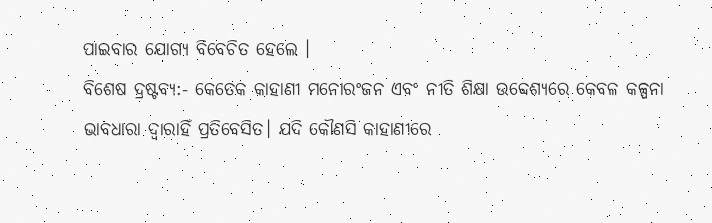ପାଇବାର ଯୋଗ୍ୟ ବିବେଚିତ ହେଲେ ।
ବିଶେଷ ଦ୍ରଷ୍ଟବ୍ୟ:- କେତେକ କାହାଣୀ ମନୋରଂଜନ ଏବଂ ନୀତି ଶିକ୍ଷା ଉବ୍ଦେଶ୍ୟରେ କେବଳ କଳ୍ପନା ଭାବଧାରା ଦ୍ୱାରାହିଁ ପ୍ରତିବେସିତ। ଯଦି କୌଣସି କାହାଣୀରେ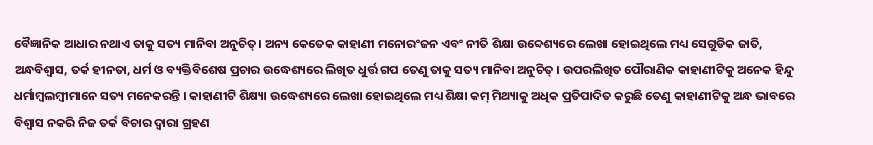ବୈଜ୍ଞାନିକ ଆଧାର ନଥାଏ ତାକୁ ସତ୍ୟ ମାନିବା ଅନୁଚିତ୍। ଅନ୍ୟ କେତେକ କାହାଣୀ ମନୋରଂଜନ ଏବଂ ନୀତି ଶିକ୍ଷା ଉବ୍ଦେଶ୍ୟରେ ଲେଖା ହୋଇଥିଲେ ମଧ୍ୟ ସେଗୁଡିକ ଜାତି, ଅନ୍ଧବିଶ୍ୱାସ, ତର୍କ ହୀନତା, ଧର୍ମ ଓ ବ୍ୟକ୍ତିବିଶେଷ ପ୍ରଚାର ଉଦ୍ଧେଶ୍ୟରେ ଲିଖିତ ଧୁର୍ତ୍ତ ଗପ ତେଣୁ ତାକୁ ସତ୍ୟ ମାନିବା ଅନୁଚିତ୍ । ଉପରଲିଖିତ ପୌରାଣିକ କାହାଣୀଟିକୁ ଅନେକ ହିନ୍ଦୁ ଧର୍ମାମ୍ବଲମ୍ବୀମାନେ ସତ୍ୟ ମନେକରନ୍ତି । କାହାଣୀଟି ଶିକ୍ଷ୍ୟା ଉଦ୍ଧେଶ୍ୟରେ ଲେଖା ହୋଇଥିଲେ ମଧ୍ୟ ଶିକ୍ଷା କମ୍ ମିଥ୍ୟାକୁ ଅଧିକ ପ୍ରତିପାଦିତ କରୁଛି ତେଣୁ କାହାଣୀଟିକୁ ଅନ୍ଧ ଭାବରେ ବିଶ୍ୱାସ ନକରି ନିଜ ତର୍କ ବିଚାର ଦ୍ୱାରା ଗ୍ରହଣ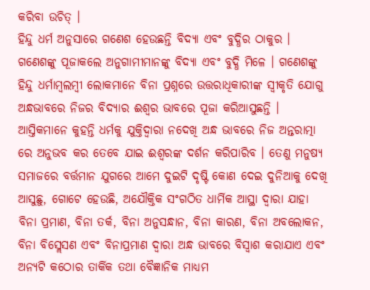କରିବା ଉଚିତ୍ ।
ହିନ୍ଦୁ ଧର୍ମ ଅନୁସାରେ ଗଣେଶ ହେଉଛନ୍ତି ବିଦ୍ୟା ଏବଂ ବୁଦ୍ଧିର ଠାକୁର । ଗଣେଶଙ୍କୁ ପୂଜାକଲେ ଅନୁଗାମୀମାନଙ୍କୁ ବିଦ୍ୟା ଏବଂ ବୁଦ୍ଧି ମିଳେ । ଗଣେଶଙ୍କୁ ହିନ୍ଦୁ ଧର୍ମାମ୍ବଲମ୍ବୀ ଲୋକମାନେ ବିନା ପ୍ରଶ୍ନରେ ଉତ୍ତରାଧିକାରୀଙ୍କ ସ୍ୱୀକୃତି ଯୋଗୁ ଅନ୍ଧଭାବରେ ନିଜର ବିଦ୍ୟାର ଈଶ୍ୱର ଭାବରେ ପୂଜା କରିଆସୁଛନ୍ତି । ଆସ୍ତିକମାନେ କୁହନ୍ତି ଧର୍ମକୁ ଯୁକ୍ତିଦ୍ୱାରା ନଦେଖି ଅନ୍ଧ ଭାବରେ ନିଜ ଅନ୍ତରାତ୍ମା ରେ ଅନୁଭବ କର ତେବେ ଯାଇ ଈଶ୍ୱରଙ୍କ ଦର୍ଶନ କରିପାରିବ । ତେଣୁ ମନୁଷ୍ୟ ସମାଜରେ ବର୍ତ୍ତମାନ ଯୁଗରେ ଆମେ ଦୁଇଟି ଦୃଷ୍ଟି କୋଣ ଦେଇ ଦୁନିଆକୁ ଦେଖି ଆସୁଛୁ, ଗୋଟେ ହେଉଛି, ଅଯୌକ୍ତିକ ସଂଗଠିତ ଧାର୍ମିକ ଆସ୍ଥା ଦ୍ୱାରା ଯାହା ବିନା ପ୍ରମାଣ, ବିନା ତର୍କ, ବିନା ଅନୁସନ୍ଧାନ, ବିନା କାରଣ, ବିନା ଅବଲୋକନ, ବିନା ବିସ୍ଲେସଣ ଏବଂ ବିନାପ୍ରମାଣ ଦ୍ୱାରା ଅନ୍ଧ ଭାବରେ ବିସ୍ଵାଶ କରାଯାଏ ଏବଂ ଅନ୍ୟଟି କଠୋର ତାର୍କିକ ତଥା ବୈଜ୍ଞାନିକ ମାଧ୍ୟମ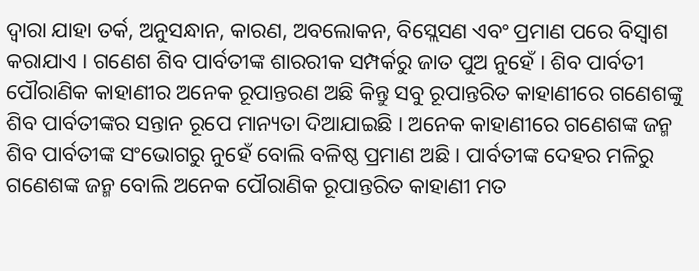ଦ୍ୱାରା ଯାହା ତର୍କ, ଅନୁସନ୍ଧାନ, କାରଣ, ଅବଲୋକନ, ବିସ୍ଲେସଣ ଏବଂ ପ୍ରମାଣ ପରେ ବିସ୍ଵାଶ କରାଯାଏ । ଗଣେଶ ଶିବ ପାର୍ବତୀଙ୍କ ଶାରରୀକ ସମ୍ପର୍କରୁ ଜାତ ପୁଅ ନୁହେଁ । ଶିବ ପାର୍ବତୀ ପୌରାଣିକ କାହାଣୀର ଅନେକ ରୂପାନ୍ତରଣ ଅଛି କିନ୍ତୁ ସବୁ ରୂପାନ୍ତରିତ କାହାଣୀରେ ଗଣେଶଙ୍କୁ ଶିବ ପାର୍ବତୀଙ୍କର ସନ୍ତାନ ରୂପେ ମାନ୍ୟତା ଦିଆଯାଇଛି । ଅନେକ କାହାଣୀରେ ଗଣେଶଙ୍କ ଜନ୍ମ ଶିବ ପାର୍ବତୀଙ୍କ ସଂଭୋଗରୁ ନୁହେଁ ବୋଲି ବଳିଷ୍ଠ ପ୍ରମାଣ ଅଛି । ପାର୍ବତୀଙ୍କ ଦେହର ମଳିରୁ ଗଣେଶଙ୍କ ଜନ୍ମ ବୋଲି ଅନେକ ପୌରାଣିକ ରୂପାନ୍ତରିତ କାହାଣୀ ମତ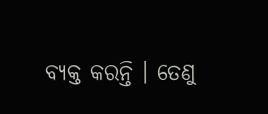ବ୍ୟକ୍ତ କରନ୍ତି । ତେଣୁ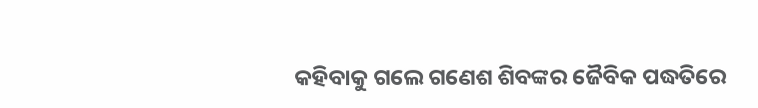କହିବାକୁ ଗଲେ ଗଣେଶ ଶିବଙ୍କର ଜୈବିକ ପଦ୍ଧତିରେ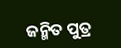ଜନ୍ମିତ ପୁତ୍ର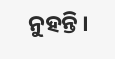ନୁହନ୍ତି ।